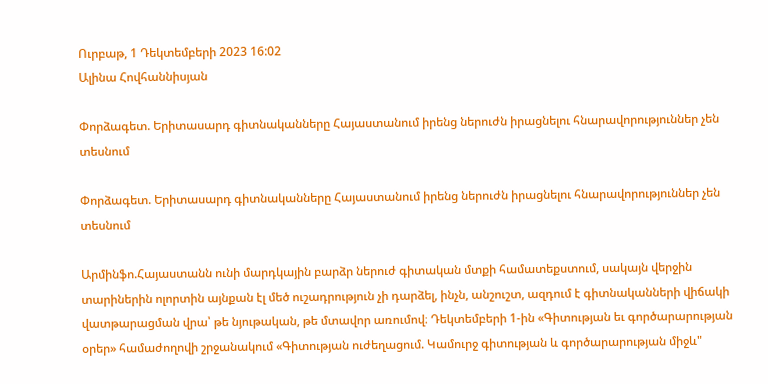Ուրբաթ, 1 Դեկտեմբերի 2023 16:02
Ալինա Հովհաննիսյան

Փորձագետ. Երիտասարդ գիտնականները Հայաստանում իրենց ներուժն իրացնելու հնարավորություններ չեն տեսնում

Փորձագետ. Երիտասարդ գիտնականները Հայաստանում իրենց ներուժն իրացնելու հնարավորություններ չեն տեսնում

Արմինֆո.Հայաստանն ունի մարդկային բարձր ներուժ գիտական մտքի համատեքստում, սակայն վերջին տարիներին ոլորտին այնքան էլ մեծ ուշադրություն չի դարձել, ինչն, անշուշտ, ազդում է գիտնականների վիճակի վատթարացման վրա՝ թե նյութական, թե մտավոր առումով։ Դեկտեմբերի 1-ին «Գիտության եւ գործարարության օրեր» համաժողովի շրջանակում «Գիտության ուժեղացում. Կամուրջ գիտության և գործարարության միջև"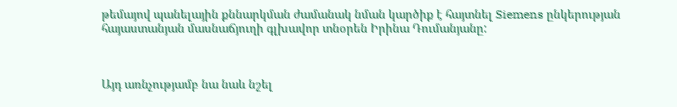թեմայով պանելային քննարկման ժամանակ նման կարծիք է հայտնել Siemens ընկերության հայաստանյան մասնաճյուղի գլխավոր տնօրեն Իրինա Դումանյանը:



Այդ առնչությամբ նա նաև նշել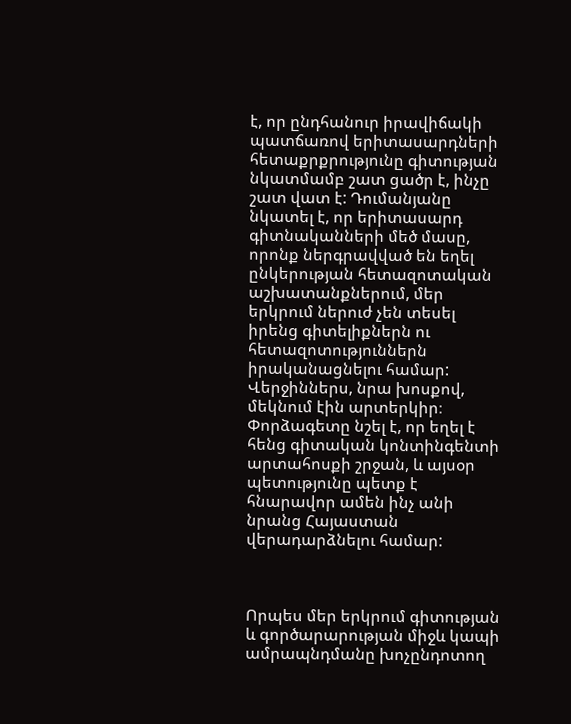է, որ ընդհանուր իրավիճակի պատճառով երիտասարդների հետաքրքրությունը գիտության նկատմամբ շատ ցածր է, ինչը շատ վատ է: Դումանյանը նկատել է, որ երիտասարդ գիտնականների մեծ մասը, որոնք ներգրավված են եղել ընկերության հետազոտական աշխատանքներում, մեր երկրում ներուժ չեն տեսել իրենց գիտելիքներն ու հետազոտություններն իրականացնելու համար: Վերջիններս, նրա խոսքով, մեկնում էին արտերկիր։ Փորձագետը նշել է, որ եղել է հենց գիտական կոնտինգենտի արտահոսքի շրջան, և այսօր պետությունը պետք է հնարավոր ամեն ինչ անի նրանց Հայաստան վերադարձնելու համար:



Որպես մեր երկրում գիտության և գործարարության միջև կապի ամրապնդմանը խոչընդոտող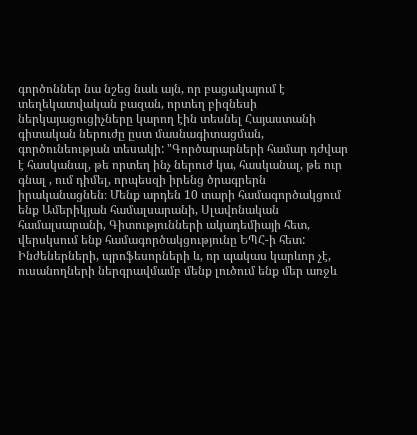գործոններ նա նշեց նաև այն, որ բացակայում է տեղեկատվական բազան, որտեղ բիզնեսի ներկայացուցիչները կարող էին տեսնել Հայաստանի գիտական ներուժը ըստ մասնագիտացման, գործունեության տեսակի: "Գործարարների համար դժվար է հասկանալ, թե որտեղ ինչ ներուժ կա, հասկանալ, թե ուր գնալ , ում դիմել, որպեսզի իրենց ծրագրերն իրականացնեն։ Մենք արդեն 10 տարի համագործակցում ենք Ամերիկյան համալսարանի, Սլավոնական համալսարանի, Գիտությունների ակադեմիայի հետ, վերսկսում ենք համագործակցությունը ԵՊՀ-ի հետ: Ինժեներների, պրոֆեսորների և, որ պակաս կարևոր չէ, ուսանողների ներգրավմամբ մենք լուծում ենք մեր առջև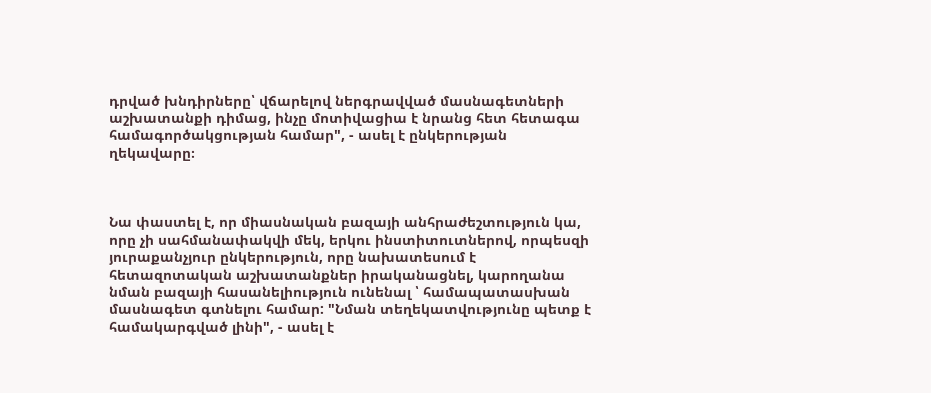դրված խնդիրները՝ վճարելով ներգրավված մասնագետների աշխատանքի դիմաց, ինչը մոտիվացիա է նրանց հետ հետագա համագործակցության համար", - ասել է ընկերության ղեկավարը։



Նա փաստել է, որ միասնական բազայի անհրաժեշտություն կա, որը չի սահմանափակվի մեկ, երկու ինստիտուտներով, որպեսզի յուրաքանչյուր ընկերություն, որը նախատեսում է հետազոտական աշխատանքներ իրականացնել, կարողանա նման բազայի հասանելիություն ունենալ ՝ համապատասխան մասնագետ գտնելու համար: "Նման տեղեկատվությունը պետք է համակարգված լինի", - ասել է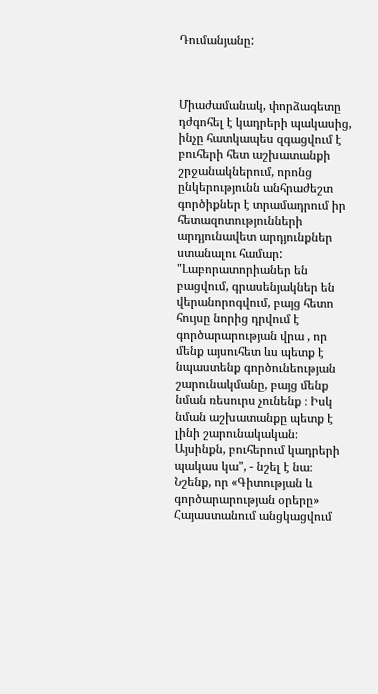Դումանյանը:



Միաժամանակ, փորձագետը դժգոհել է կադրերի պակասից, ինչը հատկապես զգացվում է բուհերի հետ աշխատանքի շրջանակներում, որոնց ընկերությունն անհրաժեշտ գործիքներ է տրամադրում իր հետազոտությունների արդյունավետ արդյունքներ ստանալու համար: "Լաբորատորիաներ են բացվում, գրասենյակներ են վերանորոգվում, բայց հետո հույսը նորից դրվում է գործարարության վրա , որ մենք այսուհետ ևս պետք է նպաստենք գործունեության շարունակմանը, բայց մենք նման ռեսուրս չունենք ։ Իսկ նման աշխատանքը պետք է լինի շարունակական։ Այսինքն, բուհերում կադրերի պակաս կա", - նշել է նա։ Նշենք, որ «Գիտության և գործարարության օրերը» Հայաստանում անցկացվում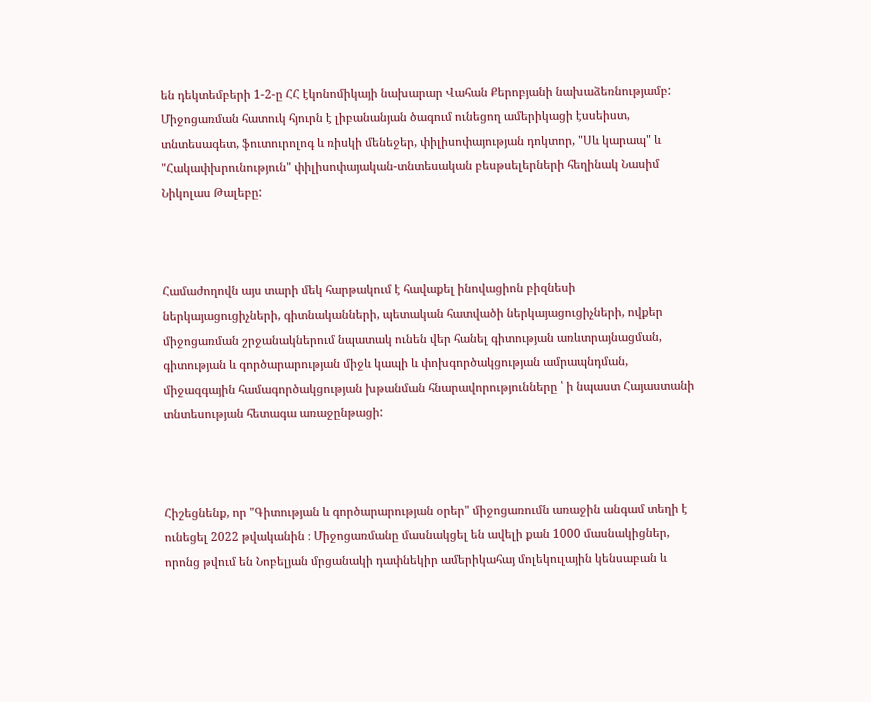են դեկտեմբերի 1-2-ը ՀՀ էկոնոմիկայի նախարար Վահան Քերոբյանի նախաձեռնությամբ: Միջոցառման հատուկ հյուրն է լիբանանյան ծագում ունեցող ամերիկացի էսսեիստ, տնտեսագետ, ֆուտուրոլոգ և ռիսկի մենեջեր, փիլիսոփայության դոկտոր, "Սև կարապ" և "Հակափխրունություն" փիլիսոփայական-տնտեսական բեսթսելերների հեղինակ Նասիմ Նիկոլաս Թալեբը:



Համաժողովն այս տարի մեկ հարթակում է հավաքել ինովացիոն բիզնեսի ներկայացուցիչների, գիտնականների, պետական հատվածի ներկայացուցիչների, ովքեր միջոցառման շրջանակներում նպատակ ունեն վեր հանել գիտության առևտրայնացման, գիտության և գործարարության միջև կապի և փոխգործակցության ամրապնդման, միջազգային համագործակցության խթանման հնարավորությունները ՝ ի նպաստ Հայաստանի տնտեսության հետագա առաջընթացի:



Հիշեցնենք, որ "Գիտության և գործարարության օրեր" միջոցառումն առաջին անգամ տեղի է ունեցել 2022 թվականին ։ Միջոցառմանը մասնակցել են ավելի քան 1000 մասնակիցներ, որոնց թվում են Նոբելյան մրցանակի դափնեկիր ամերիկահայ մոլեկուլային կենսաբան և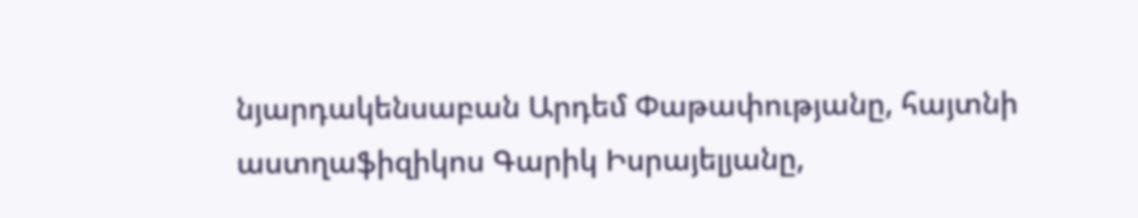նյարդակենսաբան Արդեմ Փաթափությանը, հայտնի աստղաֆիզիկոս Գարիկ Իսրայելյանը,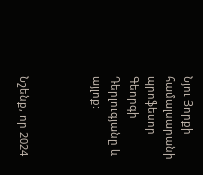Նյու Յորքի համալսարանի պրոֆեսոր Գեորգի Դերլուգյանը և այլոք:



Նշենք, որ 2024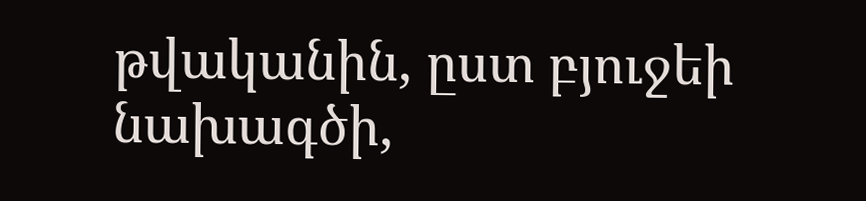թվականին, ըստ բյուջեի նախագծի,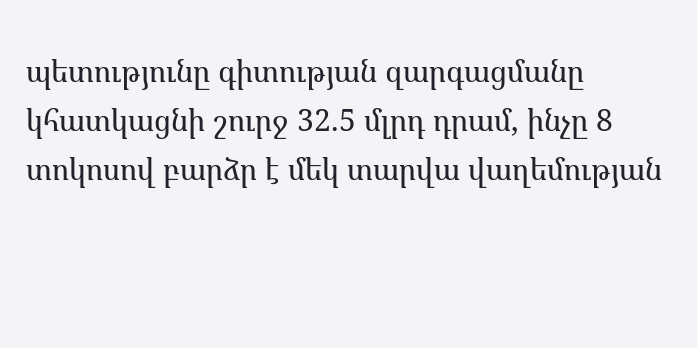պետությունը գիտության զարգացմանը կհատկացնի շուրջ 32.5 մլրդ դրամ, ինչը 8 տոկոսով բարձր է մեկ տարվա վաղեմության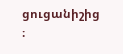ցուցանիշից ։